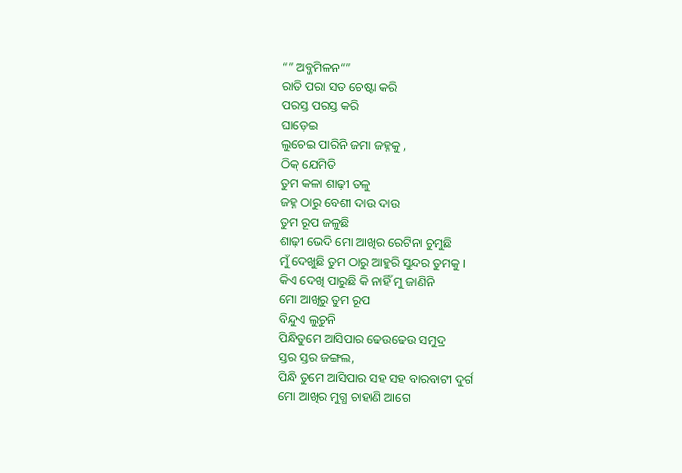“” ଅବ୍ଜମିଳନ“”
ରାତି ପରା ସତ ଚେଷ୍ଟା କରି
ପରସ୍ତ ପରସ୍ତ କରି
ଘାଡ଼େଇ
ଲୁଚେଇ ପାରିନି ଜମା ଜହ୍ନକୁ ,
ଠିକ୍ ଯେମିତି
ତୁମ କଳା ଶାଢ଼ୀ ତଳୁ
ଜହ୍ନ ଠାରୁ ବେଶୀ ଦାଉ ଦାଉ
ତୁମ ରୂପ ଜଳୁଛି
ଶାଢ଼ୀ ଭେଦି ମୋ ଆଖିର ରେଟିନା ଚୁମୁଛି
ମୁଁ ଦେଖୁଛି ତୁମ ଠାରୁ ଆହୁରି ସୁନ୍ଦର ତୁମକୁ ।
କିଏ ଦେଖି ପାରୁଛି କି ନାହିଁ ମୁ ଜାଣିନି
ମୋ ଆଖିରୁ ତୁମ ରୂପ
ବିନ୍ଦୁଏ ଲୁଚୁନି
ପିନ୍ଧିତୁମେ ଆସିପାର ଢେଉଢେଉ ସମୁଦ୍ର
ସ୍ତର ସ୍ତର ଜଙ୍ଗଲ,
ପିନ୍ଧି ତୁମେ ଆସିପାର ସହ ସହ ବାରବାଟୀ ଦୁର୍ଗ
ମୋ ଆଖିର ମୁଗ୍ଧ ଚାହାଣି ଆଗେ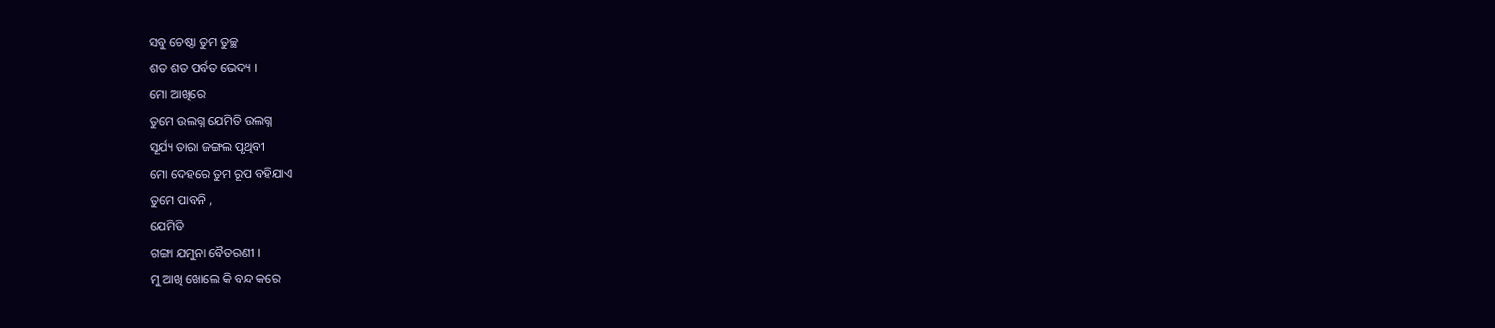ସବୁ ଚେଷ୍ଠା ତୁମ ତୁଚ୍ଛ
ଶତ ଶତ ପର୍ବତ ଭେଦ୍ୟ ।
ମୋ ଆଖିରେ
ତୁମେ ଉଲଗ୍ନ ଯେମିତି ଉଲଗ୍ନ
ସୂର୍ଯ୍ୟ ତାରା ଜଙ୍ଗଲ ପୃଥିବୀ
ମୋ ଦେହରେ ତୁମ ରୂପ ବହିଯାଏ
ତୁମେ ପାବନି ,
ଯେମିତି
ଗଙ୍ଗା ଯମୁନା ବୈତରଣୀ ।
ମୁ ଆଖି ଖୋଲେ କି ବନ୍ଦ କରେ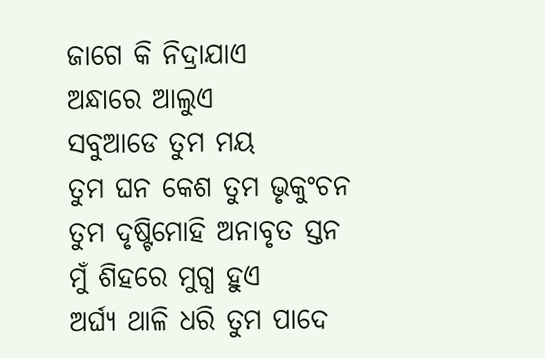ଜାଗେ କି ନିଦ୍ରାଯାଏ
ଅନ୍ଧାରେ ଆଲୁଏ
ସବୁଆଡେ ତୁମ ମୟ
ତୁମ ଘନ କେଶ ତୁମ ଭୃକୁଂଚନ
ତୁମ ଦୃଷ୍ଟିମୋହି ଅନାବୃତ ସ୍ତନ
ମୁଁ ଶିହରେ ମୁଗ୍ଧ ହୁଏ
ଅର୍ଘ୍ୟ ଥାଳି ଧରି ତୁମ ପାଦେ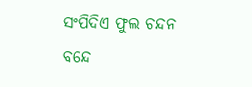ସଂପିଦିଏ ଫୁଲ ଚନ୍ଦନ
ବନ୍ଦେ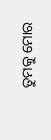ତୁମକୁ ମୋର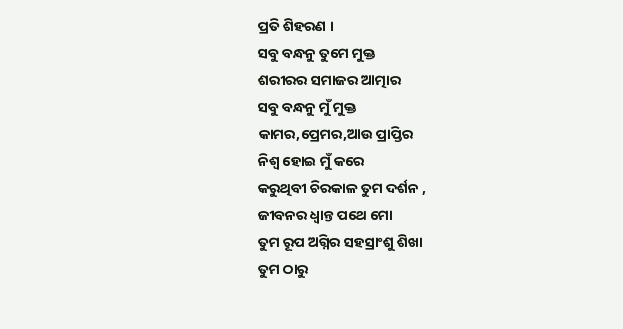ପ୍ରତି ଶିହରଣ ।
ସବୁ ବନ୍ଧନୁ ତୁମେ ମୁକ୍ତ
ଶରୀରର ସମାଜର ଆତ୍ମାର
ସବୁ ବନ୍ଧନୁ ମୁଁ ମୁକ୍ତ
କାମର,ପ୍ରେମର,ଆଉ ପ୍ରାପ୍ତିର
ନିଶ୍ୱ ହୋଇ ମୁଁ କରେ
କରୁଥିବୀ ଚିରକାଳ ତୁମ ଦର୍ଶନ ,
ଜୀବନର ଧ୍ଵାନ୍ତ ପଥେ ମୋ
ତୁମ ରୂପ ଅଗ୍ନିର ସହସ୍ରାଂଶୁ ଶିଖା
ତୁମ ଠାରୁ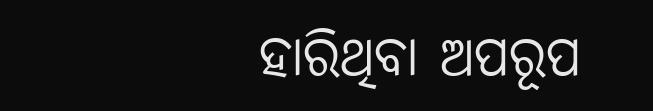ହାରିଥିବା ଅପରୂପ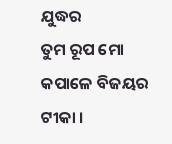ଯୁଦ୍ଧର
ତୁମ ରୂପ ମୋ କପାଳେ ବିଜୟର ଟୀକା ।